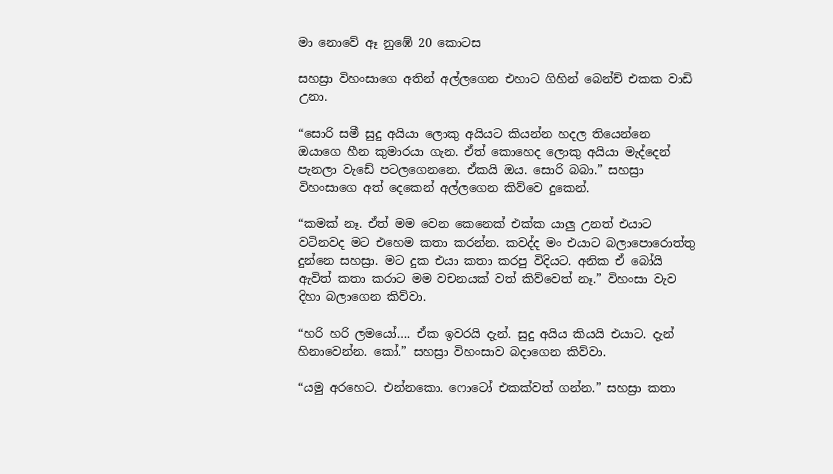මා නොවේ ඈ නුඹේ 20 කොටස

සහස්‍රා විහංසාගෙ අතින් අල්ලගෙන එහාට ගිහින් බෙන්ච් එකක වාඩි උනා.

“සොරි සමී සුදු අයියා ලොකු අයියට කියන්න හදල තියෙන්නෙ ඔයාගෙ හීන කුමාරයා ගැන. ඒත් කොහෙද ලොකු අයියා මැද්දෙන් පැනලා වැඩේ පටලගෙනනෙ. ඒකයි ඔය. සොරි බබා.” සහස්‍රා විහංසාගෙ අත් දෙකෙන් අල්ලගෙන කිව්වෙ දුකෙන්.

“කමක් නෑ. ඒත් මම වෙන කෙනෙක් එක්ක යාලු උනත් එයාට වටිනවද මට එහෙම කතා කරන්න. කවද්ද මං එයාට බලාපොරොත්තු දුන්නෙ සහස්‍රා. මට දුක එයා කතා කරපු විදියට. අනික ඒ බෝයි ඇවිත් කතා කරාට මම වචනයක් වත් කිව්වෙත් නෑ.” විහංසා වැව දිහා බලාගෙන කිව්වා.

“හරි හරි ලමයෝ…. ඒක ඉවරයි දැන්. සුදු අයිය කියයි එයාට. දැන් හිනාවෙන්න. කෝ.” සහස්‍රා විහංසාව බදාගෙන කිව්වා.

“යමු අරහෙට. එන්නකො. ෆොටෝ එකක්වත් ගන්න.” සහස්‍රා කතා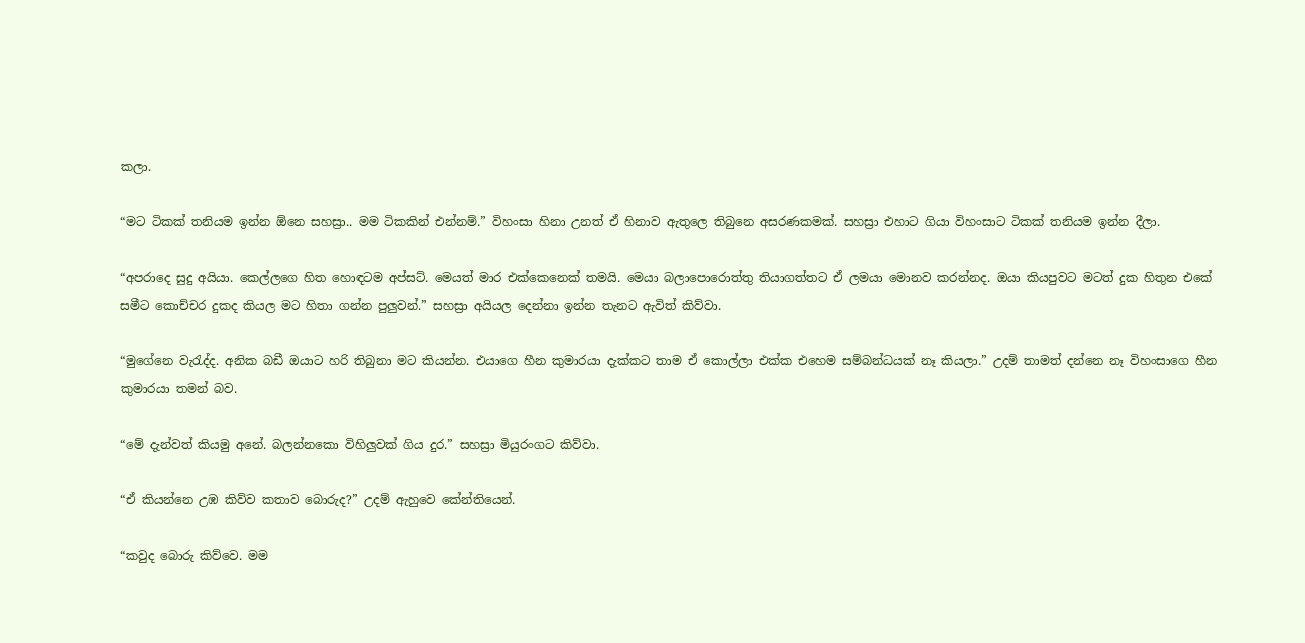කලා.

“මට ටිකක් තනියම ඉන්න ඕනෙ සහස්‍රා.. මම ටිකකින් එන්නම්.” විහංසා හිනා උනත් ඒ හිනාව ඇතුලෙ තිබුනෙ අසරණකමක්. සහස්‍රා එහාට ගියා විහංසාට ටිකක් තනියම ඉන්න දීලා.

“අපරාදෙ සුදු අයියා. කෙල්ලගෙ හිත හොඳටම අප්සට්. මෙයත් මාර එක්කෙනෙක් තමයි. මෙයා බලාපොරොත්තු තියාගත්තට ඒ ලමයා මොනව කරන්නද. ඔයා කියපුවට මටත් දුක හිතුන එකේ සමීට කොච්චර දුකද කියල මට හිතා ගන්න පුලුවන්.” සහස්‍රා අයියල දෙන්නා ඉන්න තැනට ඇවිත් කිව්වා.

“මුගේනෙ වැරැද්ද. අනික බඩී ඔයාට හරි තිබුනා මට කියන්න. එයාගෙ හීන කුමාරයා දැක්කට තාම ඒ කොල්ලා එක්ක එහෙම සම්බන්ධයක් නෑ කියලා.” උදම් තාමත් දන්නෙ නෑ විහංසාගෙ හීන කුමාරයා තමන් බව.

“මේ දැන්වත් කියමු අනේ. බලන්නකො විහිලුවක් ගිය දුර.” සහස්‍රා මියුරංගට කිව්වා.

“ඒ කියන්නෙ උඹ කිව්ව කතාව බොරුද?” උදම් ඇහුවෙ කේන්තියෙන්.

“කවුද බොරු කිව්වෙ. මම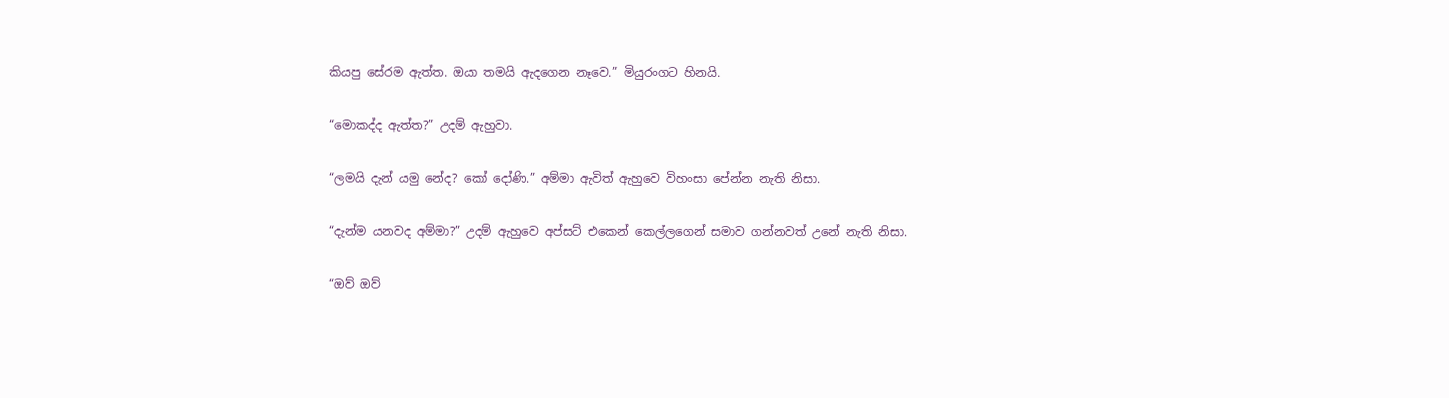කියපු සේරම ඇත්ත. ඔයා තමයි ඇදගෙන නෑවෙ.” මියුරංගට හිනයි.

“මොකද්ද ඇත්ත?” උදම් ඇහුවා.

“ලමයි දැන් යමු නේද? කෝ දෝණි.” අම්මා ඇවිත් ඇහුවෙ විහංසා පේන්න නැති නිසා.

“දැන්ම යනවද අම්මා?” උදම් ඇහුවෙ අප්සට් එකෙන් කෙල්ලගෙන් සමාව ගන්නවත් උනේ නැති නිසා.

“ඔව් ඔව්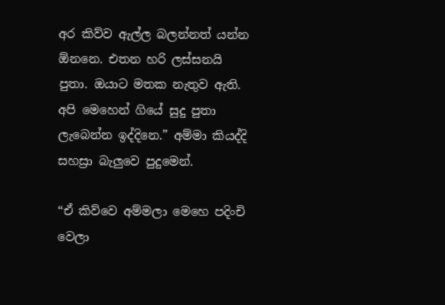අර කිව්ව ඇල්ල බලන්නත් යන්න ඕනනෙ. එතන හරි ලස්සනයි පුතා. ඔයාට මතක නැතුව ඇති. අපි මෙහෙන් ගියේ සුදු පුතා ලැබෙන්න ඉද්දිනෙ.” අම්මා කියද්දි සහස්‍රා බැලුවෙ පුදුමෙන්.

“ඒ කිව්වෙ අම්මලා මෙහෙ පදිංචි වෙලා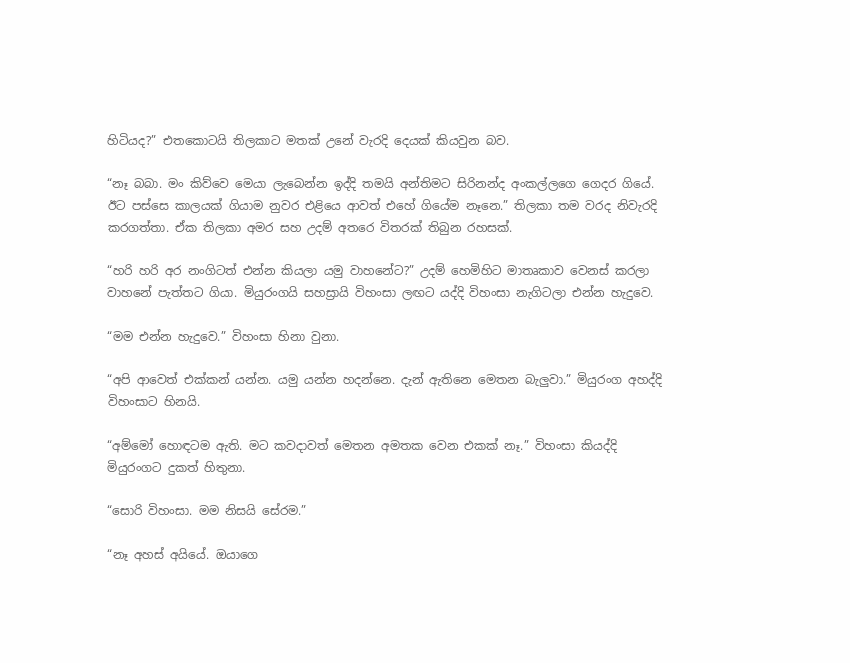හිටියද?” එතකොටයි තිලකාට මතක් උනේ වැරදි දෙයක් කියවුන බව.

“නෑ බබා. මං කිව්වෙ මෙයා ලැබෙන්න ඉද්දි තමයි අන්තිමට සිරිනන්ද අංකල්ලගෙ ගෙදර ගියේ. ඊට පස්සෙ කාලයක් ගියාම නුවර එළියෙ ආවත් එහේ ගියේම නෑනෙ.” තිලකා තම වරද නිවැරදි කරගත්තා. ඒක තිලකා අමර සහ උදම් අතරෙ විතරක් තිබුන රහසක්.

“හරි හරි අර නංගිටත් එන්න කියලා යමු වාහනේට?” උදම් හෙමිහිට මාතෘකාව වෙනස් කරලා වාහනේ පැත්තට ගියා. මියුරංගයි සහස්‍රායි විහංසා ලඟට යද්දි විහංසා නැගිටලා එන්න හැදුවෙ.

“මම එන්න හැදුවෙ.” විහංසා හිනා වුනා.

“අපි ආවෙත් එක්කන් යන්න. යමු යන්න හදන්නෙ. දැන් ඇතිනෙ මෙතන බැලුවා.” මියුරංග අහද්දි විහංසාට හිනයි.

“අම්මෝ හොඳටම ඇති. මට කවදාවත් මෙතන අමතක වෙන එකක් නෑ.” විහංසා කියද්දි මියුරංගට දුකත් හිතුනා.

“සොරි විහංසා. මම නිසයි සේරම.”

“නෑ අහස් අයියේ. ඔයාගෙ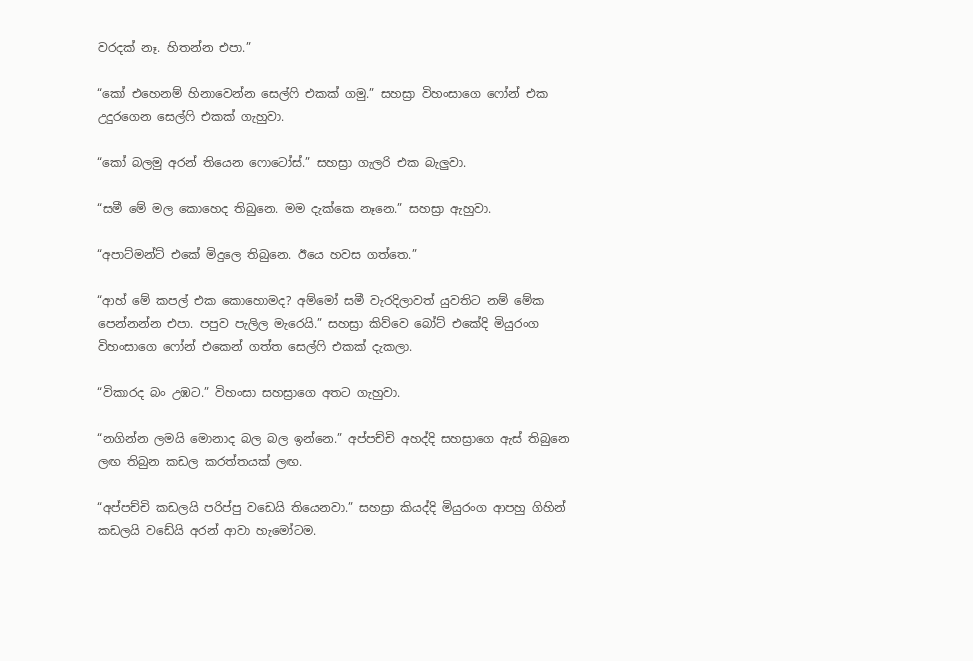වරදක් නෑ. හිතන්න එපා.”

“කෝ එහෙනම් හිනාවෙන්න සෙල්ෆි එකක් ගමු.” සහස්‍රා විහංසාගෙ ෆෝන් එක උදුරගෙන සෙල්ෆි එකක් ගැහුවා.

“කෝ බලමු අරන් තියෙන ෆොටෝස්.” සහස්‍රා ගැලරි එක බැලුවා.

“සමී මේ මල කොහෙද තිබුනෙ. මම දැක්කෙ නෑනෙ.” සහස්‍රා ඇහුවා.

“අපාට්මන්ට් එකේ මිදුලෙ තිබුනෙ. ඊයෙ හවස ගත්තෙ.”

“ආහ් මේ කපල් එක කොහොමද? අම්මෝ සමී වැරදිලාවත් යුවතිට නම් මේක පෙන්නන්න එපා. පපුව පැලිල මැරෙයි.” සහස්‍රා කිව්වෙ බෝට් එකේදි මියුරංග විහංසාගෙ ෆෝන් එකෙන් ගත්ත සෙල්ෆි එකක් දැකලා.

“විකාරද බං උඹට.” විහංසා සහස්‍රාගෙ අතට ගැහුවා.

“නගින්න ලමයි මොනාද බල බල ඉන්නෙ.” අප්පච්චි අහද්දි සහස්‍රාගෙ ඇස් තිබුනෙ ලඟ තිබුන කඩල කරත්තයක් ලඟ.

“අප්පච්චි කඩලයි පරිප්පු වඩෙයි තියෙනවා.” සහස්‍රා කියද්දි මියුරංග ආපහු ගිහින් කඩලයි වඩේයි අරන් ආවා හැමෝටම.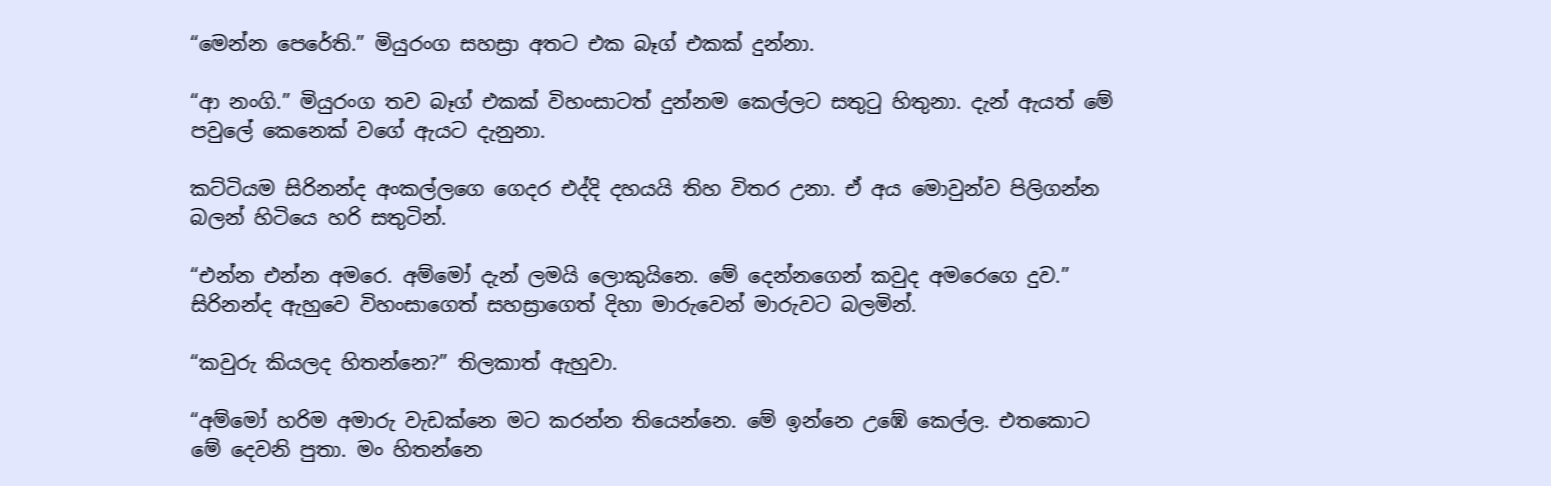“මෙන්න පෙරේති.” මියුරංග සහස්‍රා අතට එක බෑග් එකක් දුන්නා.

“ආ නංගි.” මියුරංග තව බෑග් එකක් විහංසාටත් දුන්නම කෙල්ලට සතුටු හිතුනා. දැන් ඇයත් මේ පවුලේ කෙනෙක් වගේ ඇයට දැනුනා.

කට්ටියම සිරිනන්ද අංකල්ලගෙ ගෙදර එද්දි දහයයි තිහ විතර උනා. ඒ අය මොවුන්ව පිලිගන්න බලන් හිටියෙ හරි සතුටින්.

“එන්න එන්න අමරෙ. අම්මෝ දැන් ලමයි ලොකුයිනෙ. මේ දෙන්නගෙන් කවුද අමරෙගෙ දුව.” සිරිනන්ද ඇහුවෙ විහංසාගෙත් සහස්‍රාගෙත් දිහා මාරුවෙන් මාරුවට බලමින්.

“කවුරු කියලද හිතන්නෙ?” තිලකාත් ඇහුවා.

“අම්මෝ හරිම අමාරු වැඩක්නෙ මට කරන්න තියෙන්නෙ. මේ ඉන්නෙ උඹේ කෙල්ල. එතකොට මේ දෙවනි පුතා. මං හිතන්නෙ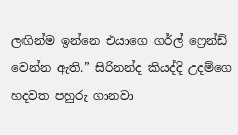ලඟින්ම ඉන්නෙ එයාගෙ ගර්ල් ෆ්‍රෙන්ඩ් වෙන්න ඇති.” සිරිනන්ද කියද්දි උදම්ගෙ හදවත පහුරු ගානවා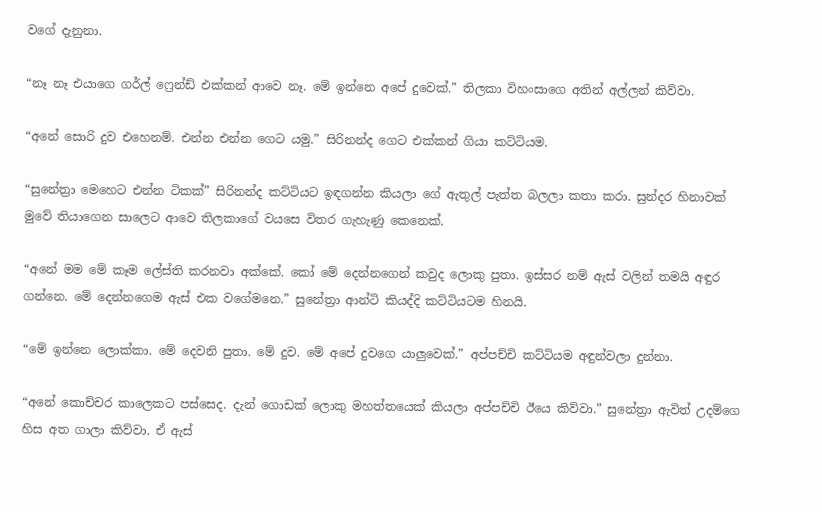වගේ දැනුනා.

“නෑ නෑ එයාගෙ ගර්ල් ෆ්‍රෙන්ඩ් එක්කන් ආවෙ නෑ. මේ ඉන්නෙ අපේ දුවෙක්.” තිලකා විහංසාගෙ අතින් අල්ලන් කිව්වා.

“අනේ සොරි දුව එහෙනම්. එන්න එන්න ගෙට යමු.” සිරිනන්ද ගෙට එක්කන් ගියා කට්ටියම.

“සුනේත්‍රා මෙහෙට එන්න ටිකක්” සිරිනන්ද කට්ටියට ඉඳගන්න කියලා ගේ ඇතුල් පැත්ත බලලා කතා කරා. සුන්දර හිනාවක් මුවේ තියාගෙන සාලෙට ආවෙ තිලකාගේ වයසෙ විතර ගැහැණු කෙනෙක්.

“අනේ මම මේ කෑම ලේස්ති කරනවා අක්කේ. කෝ මේ දෙන්නගෙන් කවුද ලොකු පුතා. ඉස්සර නම් ඇස් වලින් තමයි අඳුර ගන්නෙ. මේ දෙන්නගෙම ඇස් එක වගේමනෙ.” සුනේත්‍රා ආන්ටි කියද්දි කට්ටියටම හිනයි.

“මේ ඉන්නෙ ලොක්කා. මේ දෙවනි පුතා. මේ දුව. මේ අපේ දුවගෙ යාලුවෙක්.” අප්පච්චි කට්ටියම අඳුන්වලා දුන්නා.

“අනේ කොච්චර කාලෙකට පස්සෙද. දැන් ගොඩක් ලොකු මහත්තයෙක් කියලා අප්පච්චි ඊයෙ කිව්වා.” සුනේත්‍රා ඇවිත් උදම්ගෙ හිස අත ගාලා කිව්වා. ඒ ඇස්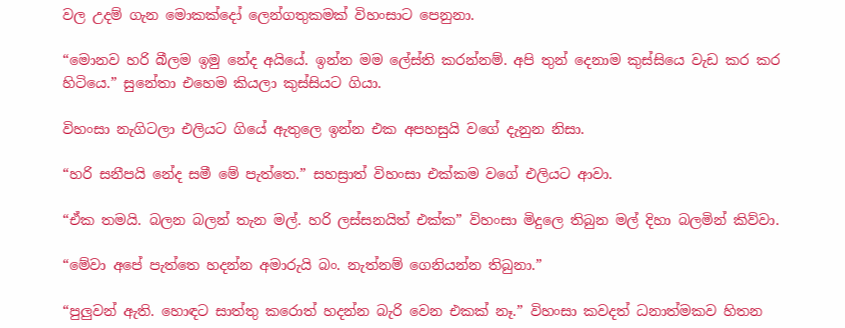වල උදම් ගැන මොකක්දෝ ලෙන්ගතුකමක් විහංසාට පෙනුනා.

“මොනව හරි බීලම ඉමු නේද අයියේ. ඉන්න මම ලේස්ති කරන්නම්. අපි තුන් දෙනාම කුස්සියෙ වැඩ කර කර හිටියෙ.” සුනේතා එහෙම කියලා කුස්සියට ගියා.

විහංසා නැගිටලා එලියට ගියේ ඇතුලෙ ඉන්න එක අපහසුයි වගේ දැනුන නිසා.

“හරි සනීපයි නේද සමී මේ පැත්තෙ.” සහස්‍රාත් විහංසා එක්කම වගේ එලියට ආවා.

“ඒක තමයි. බලන බලන් තැන මල්. හරි ලස්සනයිත් එක්ක” විහංසා මිදුලෙ තිබුන මල් දිහා බලමින් කිව්වා.

“මේවා අපේ පැත්තෙ හදන්න අමාරුයි බං. නැත්නම් ගෙනියන්න තිබුනා.”

“පුලුවන් ඇති. හොඳට සාත්තු කරොත් හදන්න බැරි වෙන එකක් නෑ.” විහංසා කවදත් ධනාත්මකව හිතන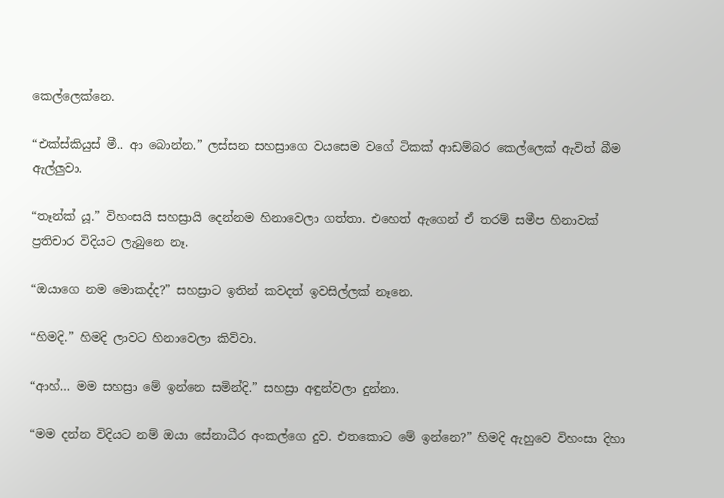කෙල්ලෙක්නෙ.

“එක්ස්කියුස් මී.. ආ බොන්න.” ලස්සන සහස්‍රාගෙ වයසෙම වගේ ටිකක් ආඩම්බර කෙල්ලෙක් ඇවිත් බීම ඇල්ලුවා.

“තෑන්ක් යූ.” විහංසයි සහස්‍රායි දෙන්නම හිනාවෙලා ගත්තා. එහෙත් ඇගෙන් ඒ තරම් සමීප හිනාවක් ප්‍රතිචාර විදියට ලැබුනෙ නෑ.

“ඔයාගෙ නම මොකද්ද?” සහස්‍රාට ඉතින් කවදත් ඉවසිල්ලක් නෑනෙ.

“හිමදි.” හිමදි ලාවට හිනාවෙලා කිව්වා.

“ආහ්… මම සහස්‍රා මේ ඉන්නෙ සමින්දි.” සහස්‍රා අඳුන්වලා දුන්නා.

“මම දන්න විදියට නම් ඔයා සේනාධීර අංකල්ගෙ දුව. එතකොට මේ ඉන්නෙ?” හිමදි ඇහුවෙ විහංසා දිහා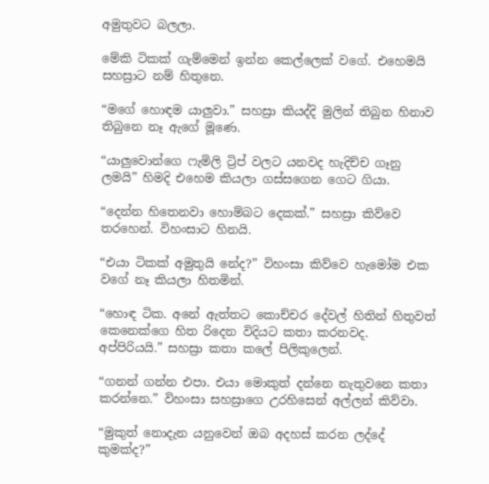අමුතුවට බලලා.

මේකි ටිකක් ගැම්මෙන් ඉන්න කෙල්ලෙක් වගේ. එහෙමයි සහස්‍රාට නම් හිතුනෙ.

“මගේ හොඳම යාලුවා.” සහස්‍රා කියද්දි මුලින් තිබුන හිනාව තිබුනෙ නෑ ඇගේ මූණෙ.

“යාලුවොන්ගෙ ෆැමිලි ට්‍රිප් වලට යනවද හැදිච්ච ගෑනු ලමයි” හිමදි එහෙම කියලා ගස්සගෙන ගෙට ගියා.

“දෙන්න හිතෙනවා හොම්බට දෙකක්.” සහස්‍රා කිව්වෙ තරහෙන්. විහංසාට හිනයි.

“එයා ටිකක් අමුතුයි නේද?” විහංසා කිව්වෙ හැමෝම එක වගේ නෑ කියලා හිතමින්.

“හොඳ ටික. අනේ ඇත්තට කොච්චර දේවල් හිතින් හිතුවත් කෙනෙක්ගෙ හිත රිදෙන විදියට කතා කරනවද. අප්පිරියයි.” සහස්‍රා කතා කලේ පිලිකුලෙන්.

“ගනන් ගන්න එපා. එයා මොකුත් දන්නෙ නැතුවනෙ කතා කරන්නෙ.” විහංසා සහස්‍රාගෙ උරහිසෙන් අල්ලන් කිව්වා.

“මුකුත් නොදැන යනුවෙන් ඔබ අදහස් කරන ලද්දේ කුමක්ද?”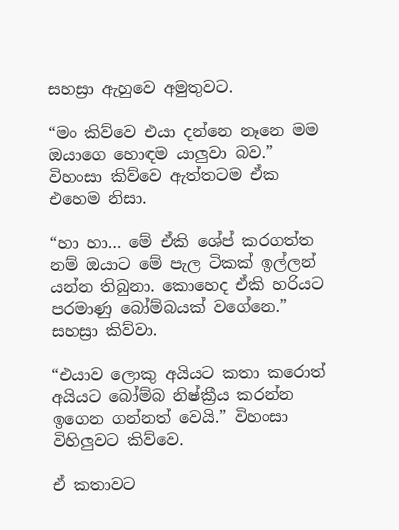සහස්‍රා ඇහුවෙ අමුතුවට.

“මං කිව්වෙ එයා දන්නෙ නෑනෙ මම ඔයාගෙ හොඳම යාලුවා බව.” විහංසා කිව්වෙ ඇත්තටම ඒක එහෙම නිසා.

“හා හා… මේ ඒකි ශේප් කරගත්ත නම් ඔයාට මේ පැල ටිකක් ඉල්ලන් යන්න තිබුනා. කොහෙද ඒකි හරියට පරමාණු බෝම්බයක් වගේනෙ.” සහස්‍රා කිව්වා.

“එයාව ලොකු අයියට කතා කරොත් අයියට බෝම්බ නිෂ්ක්‍රීය කරන්න ඉගෙන ගන්නත් වෙයි.” විහංසා විහිලුවට කිව්වෙ.

ඒ කතාවට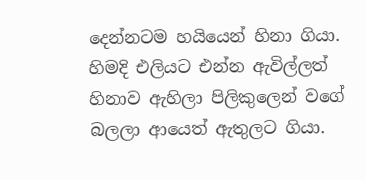දෙන්නටම හයියෙන් හිනා ගියා. හිමදි එලියට එන්න ඇවිල්ලත් හිනාව ඇහිලා පිලිකුලෙන් වගේ බලලා ආයෙත් ඇතුලට ගියා.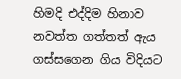හිමදි එද්දිම හිනාව නවත්ත ගත්තත් ඇය ගස්සගෙන ගිය විදියට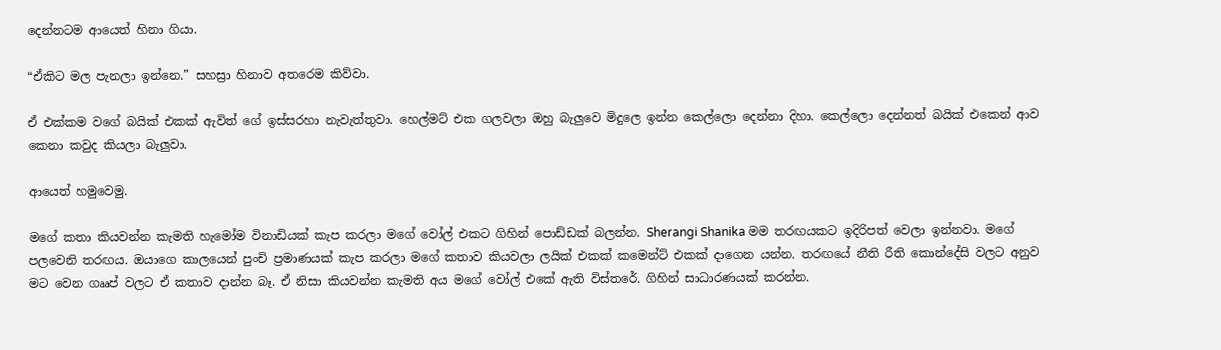දෙන්නටම ආයෙත් හිනා ගියා.

“ඒකිට මල පැනලා ඉන්නෙ.” සහස්‍රා හිනාව අතරෙම කිව්වා.

ඒ එක්කම වගේ බයික් එකක් ඇවිත් ගේ ඉස්සරහා නැවැත්තුවා. හෙල්මට් එක ගලවලා ඔහු බැලුවෙ මිදුලෙ ඉන්න කෙල්ලො දෙන්නා දිහා. කෙල්ලො දෙන්නත් බයික් එකෙන් ආව කෙනා කවුද කියලා බැලුවා.

ආයෙත් හමුවෙමු.

මගේ කතා කියවන්න කැමති හැමෝම විනාඩියක් කැප කරලා මගේ වෝල් එකට ගිහින් පොඩ්ඩක් බලන්න. Sherangi Shanika මම තරඟයකට ඉදිරිපත් වෙලා ඉන්නවා. මගේ පලවෙනි තරඟය. ඔයාගෙ කාලයෙන් පුංචි ප්‍රමාණයක් කැප කරලා මගේ කතාව කියවලා ලයික් එකක් කමෙන්ට් එකක් දාගෙන යන්න. තරඟයේ නීති රීති කොන්දේසි වලට අනුව මට වෙන ගෲප් වලට ඒ කතාව දාන්න බෑ. ඒ නිසා කියවන්න කැමති අය මගේ වෝල් එකේ ඇති විස්තරේ. ගිහින් සාධාරණයක් කරන්න.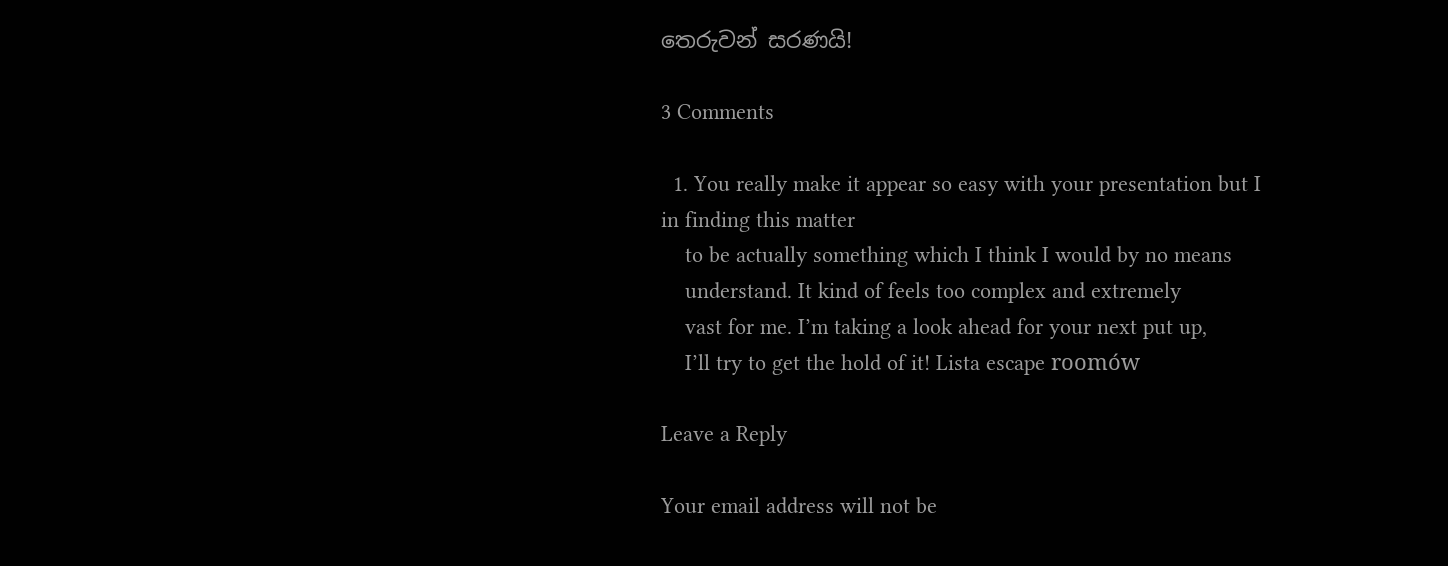තෙරුවන් සරණයි!

3 Comments

  1. You really make it appear so easy with your presentation but I in finding this matter
    to be actually something which I think I would by no means
    understand. It kind of feels too complex and extremely
    vast for me. I’m taking a look ahead for your next put up,
    I’ll try to get the hold of it! Lista escape roomów

Leave a Reply

Your email address will not be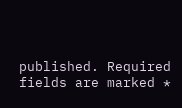published. Required fields are marked *